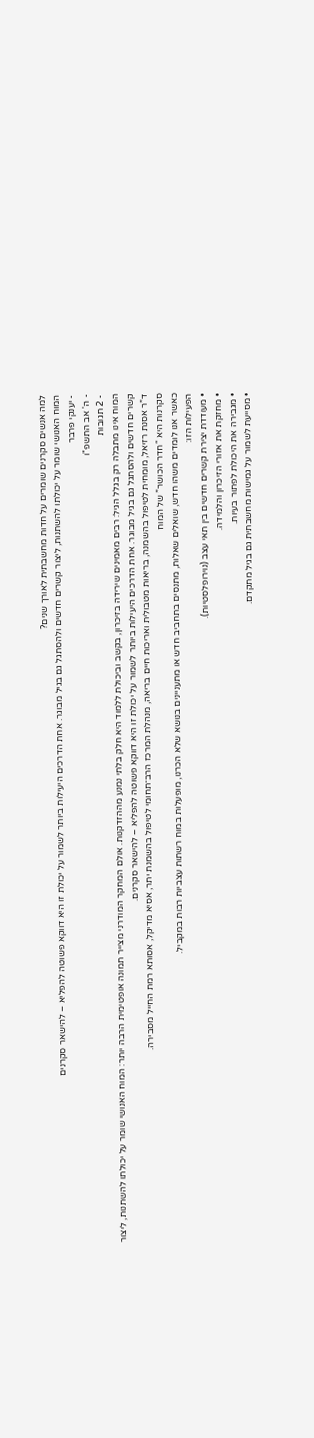למה אנשים סקרנים שומרים על חדות מחשבתית לאורך שנים?
המוח האנושי שומר על יכולתו להשתנות, ליצור קשרים חדשים ולהסתגל גם בגיל מבוגר. אחת הדרכים היעילות ביותר לשמור על יכולת זו היא דווקא פשוטה להפליא – להישאר סקרנים
- יענקי פרבר
- ה' אב התשפ"ו
- 2 תגובות
המוח אינו מתבלה רק בגלל הגיל: רבים מאמינים שירידה בזיכרון, בקשב וביכולת ללמוד היא חלק בלתי נמנע מההזדקנות. אולם המחקר המודרני מצייר תמונה אופטימית הרבה יותר: המוח האנושי שומר על יכולתו להשתנות, ליצור קשרים חדשים ולהסתגל גם בגיל מבוגר. אחת הדרכים היעילות ביותר לשמור על יכולת זו היא דווקא פשוטה להפליא – להישאר סקרנים.
ד”ר אסנת רזיאל, מומחית לטיפול בהשמנה, בריאות מטבולית ואריכות חיים בריאה, מנהלת המרכז הרב־תחומי לטיפול בהשמנת יתר, אסיא מדיקל, אסותא רמת החייל מסבירה.
סקרנות היא “חדר הכושר” של המוח
כאשר אנו לומדים משהו חדש, שואלים שאלות, מתנסים בתחביב חדש או מתעניינים בנושא שלא הכרנו, מופעלות במוח רשתות עצביות רבות במקביל.
הפעילות הזו:
• מעודדת יצירת קשרים חדשים בין תאי עצב (נוירופלסטיות).
• מחזקת את אזורי הזיכרון והלמידה.
• מגבירה את היכולת לפתור בעיות.
• מסייעת לשמור על גמישות מחשבתית גם בגיל מתקדם.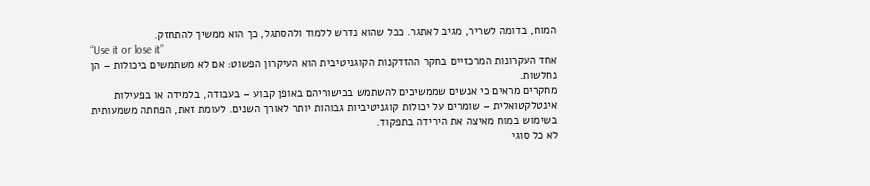המוח, בדומה לשריר, מגיב לאתגר. ככל שהוא נדרש ללמוד ולהסתגל, כך הוא ממשיך להתחזק.
“Use it or lose it”
אחד העקרונות המרכזיים בחקר ההזדקנות הקוגניטיבית הוא העיקרון הפשוט: אם לא משתמשים ביכולות – הן נחלשות.
מחקרים מראים כי אנשים שממשיכים להשתמש בכישוריהם באופן קבוע – בעבודה, בלמידה או בפעילות אינטלקטואלית – שומרים על יכולות קוגניטיביות גבוהות יותר לאורך השנים. לעומת זאת, הפחתה משמעותית בשימוש במוח מאיצה את הירידה בתפקוד.
לא כל סוגי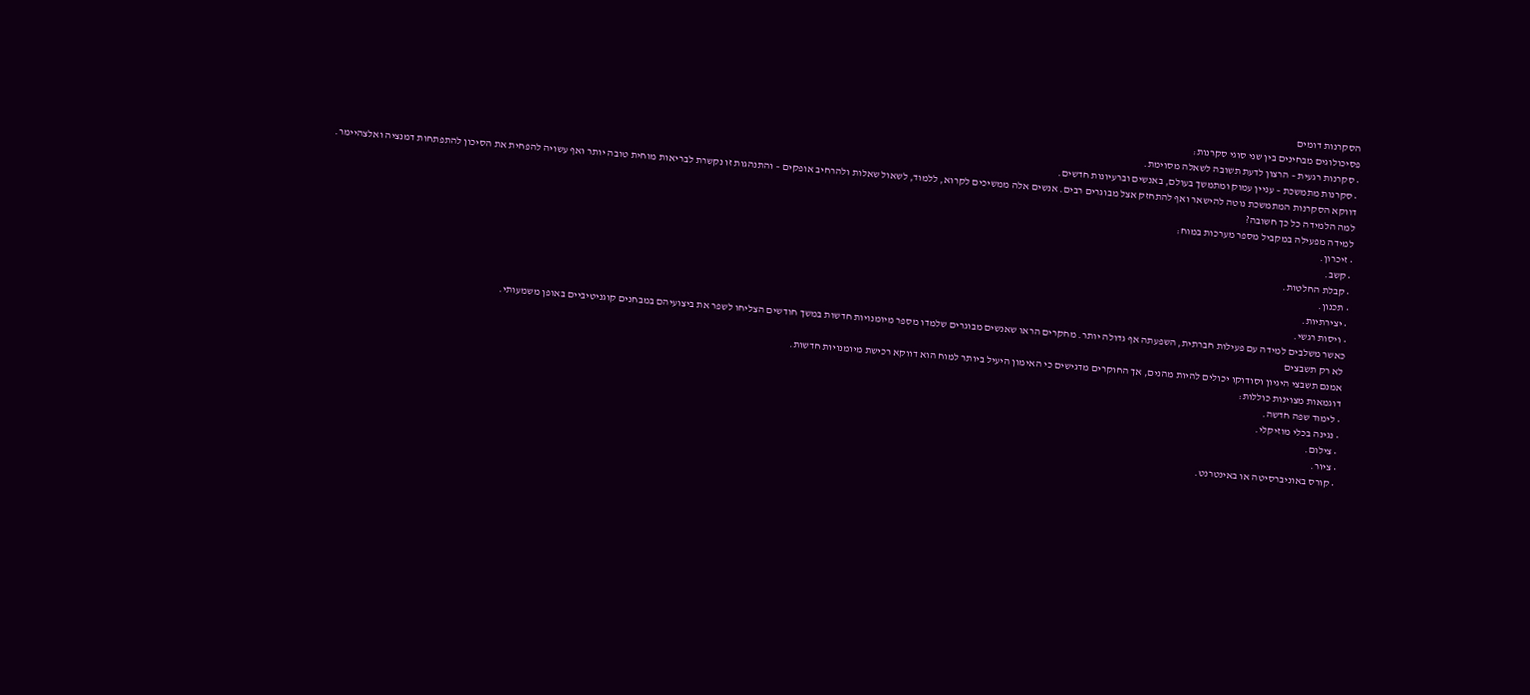הסקרנות דומים
פסיכולוגים מבחינים בין שני סוגי סקרנות:
• סקרנות רגעית – הרצון לדעת תשובה לשאלה מסוימת.
• סקרנות מתמשכת – עניין עמוק ומתמשך בעולם, באנשים וברעיונות חדשים.
דווקא הסקרנות המתמשכת נוטה להישאר ואף להתחזק אצל מבוגרים רבים. אנשים אלה ממשיכים לקרוא, ללמוד, לשאול שאלות ולהרחיב אופקים – והתנהגות זו נקשרת לבריאות מוחית טובה יותר ואף עשויה להפחית את הסיכון להתפתחות דמנציה ואלצהיימר.
למה הלמידה כל כך חשובה?
למידה מפעילה במקביל מספר מערכות במוח:
• זיכרון.
• קשב.
• קבלת החלטות.
• תכנון.
• יצירתיות.
• ויסות רגשי.
כאשר משלבים למידה עם פעילות חברתית, השפעתה אף גדולה יותר. מחקרים הראו שאנשים מבוגרים שלמדו מספר מיומנויות חדשות במשך חודשים הצליחו לשפר את ביצועיהם במבחנים קוגניטיביים באופן משמעותי.
לא רק תשבצים
אמנם תשבצי היגיון וסודוקו יכולים להיות מהנים, אך החוקרים מדגישים כי האימון היעיל ביותר למוח הוא דווקא רכישת מיומנויות חדשות.
דוגמאות מצוינות כוללות:
• לימוד שפה חדשה.
• נגינה בכלי מוזיקלי.
• צילום.
• ציור.
• קורס באוניברסיטה או באינטרנט.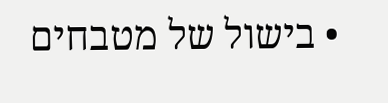• בישול של מטבחים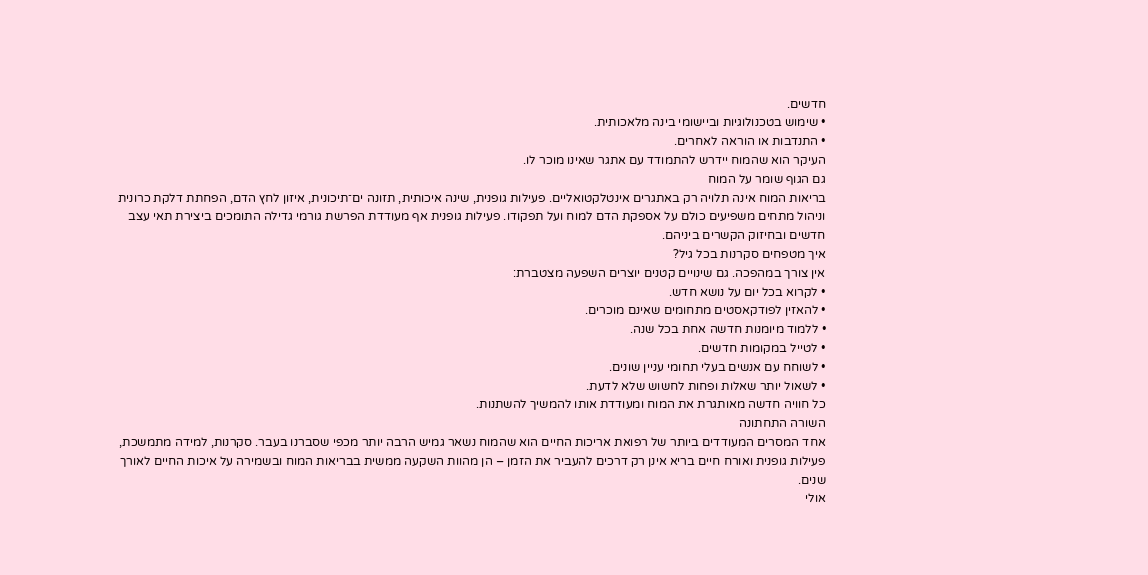חדשים.
• שימוש בטכנולוגיות וביישומי בינה מלאכותית.
• התנדבות או הוראה לאחרים.
העיקר הוא שהמוח יידרש להתמודד עם אתגר שאינו מוכר לו.
גם הגוף שומר על המוח
בריאות המוח אינה תלויה רק באתגרים אינטלקטואליים. פעילות גופנית, שינה איכותית, תזונה ים־תיכונית, איזון לחץ הדם, הפחתת דלקת כרונית וניהול מתחים משפיעים כולם על אספקת הדם למוח ועל תפקודו. פעילות גופנית אף מעודדת הפרשת גורמי גדילה התומכים ביצירת תאי עצב חדשים ובחיזוק הקשרים ביניהם.
איך מטפחים סקרנות בכל גיל?
אין צורך במהפכה. גם שינויים קטנים יוצרים השפעה מצטברת:
• לקרוא בכל יום על נושא חדש.
• להאזין לפודקאסטים מתחומים שאינם מוכרים.
• ללמוד מיומנות חדשה אחת בכל שנה.
• לטייל במקומות חדשים.
• לשוחח עם אנשים בעלי תחומי עניין שונים.
• לשאול יותר שאלות ופחות לחשוש שלא לדעת.
כל חוויה חדשה מאותגרת את המוח ומעודדת אותו להמשיך להשתנות.
השורה התחתונה
אחד המסרים המעודדים ביותר של רפואת אריכות החיים הוא שהמוח נשאר גמיש הרבה יותר מכפי שסברנו בעבר. סקרנות, למידה מתמשכת, פעילות גופנית ואורח חיים בריא אינן רק דרכים להעביר את הזמן – הן מהוות השקעה ממשית בבריאות המוח ובשמירה על איכות החיים לאורך שנים.
אולי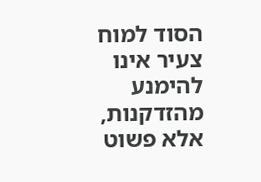הסוד למוח צעיר אינו להימנע מהזדקנות, אלא פשוט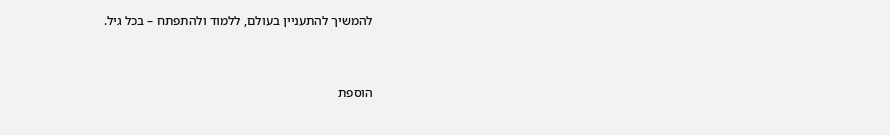להמשיך להתעניין בעולם, ללמוד ולהתפתח – בכל גיל.


הוספת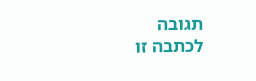תגובה
לכתבה זו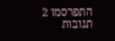התפרסמו 2 תגובות